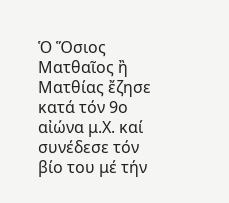Ὁ Ὅσιος Ματθαῖος ἢ Ματθίας ἔζησε κατά τόν 9ο αἰώνα μ.Χ. καί συνέδεσε τόν βίο του μέ τήν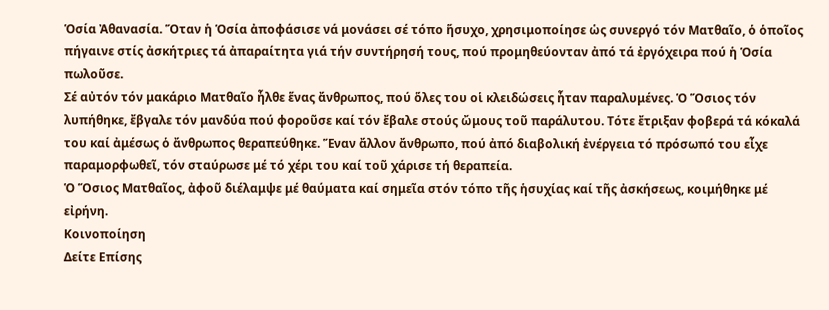Ὁσία Ἀθανασία. Ὅταν ἡ Ὁσία ἀποφάσισε νά μονάσει σέ τόπο ἥσυχο, χρησιμοποίησε ὡς συνεργό τόν Ματθαῖο, ὁ ὁποῖος πήγαινε στίς ἀσκήτριες τά ἀπαραίτητα γιά τήν συντήρησή τους, πού προμηθεύονταν ἀπό τά ἐργόχειρα πού ἡ Ὁσία πωλοῦσε.
Σέ αὐτόν τόν μακάριο Ματθαῖο ἦλθε ἕνας ἄνθρωπος, πού ὅλες του οἱ κλειδώσεις ἦταν παραλυμένες. Ὁ Ὅσιος τόν λυπήθηκε, ἔβγαλε τόν μανδύα πού φοροῦσε καί τόν ἔβαλε στούς ὤμους τοῦ παράλυτου. Τότε ἔτριξαν φοβερά τά κόκαλά του καί ἀμέσως ὁ ἄνθρωπος θεραπεύθηκε. Ἕναν ἄλλον ἄνθρωπο, πού ἀπό διαβολική ἐνέργεια τό πρόσωπό του εἶχε παραμορφωθεῖ, τόν σταύρωσε μέ τό χέρι του καί τοῦ χάρισε τή θεραπεία.
Ὁ Ὅσιος Ματθαῖος, ἀφοῦ διέλαμψε μέ θαύματα καί σημεῖα στόν τόπο τῆς ἡσυχίας καί τῆς ἀσκήσεως, κοιμήθηκε μέ εἰρήνη.
Κοινοποίηση
Δείτε Επίσης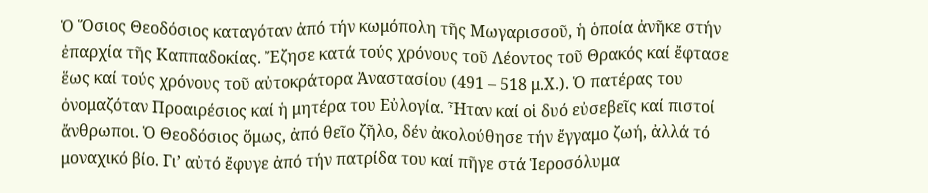Ὁ Ὅσιος Θεοδόσιος καταγόταν ἀπό τήν κωμόπολη τῆς Μωγαρισσοῦ, ἡ ὁποία ἀνῆκε στήν ἐπαρχία τῆς Καππαδοκίας. Ἔζησε κατά τούς χρόνους τοῦ Λέοντος τοῦ Θρακός καί ἔφτασε ἕως καί τούς χρόνους τοῦ αὐτοκράτορα Ἀναστασίου (491 – 518 μ.Χ.). Ὁ πατέρας του ὀνομαζόταν Προαιρέσιος καί ἡ μητέρα του Εὐλογία. Ἦταν καί οἱ δυό εὐσεβεῖς καί πιστοί ἄνθρωποι. Ὁ Θεοδόσιος ὅμως, ἀπό θεῖο ζῆλο, δέν ἀκολούθησε τήν ἔγγαμο ζωή, ἀλλά τό μοναχικό βίο. Γι’ αὐτό ἔφυγε ἀπό τήν πατρίδα του καί πῆγε στά Ἱεροσόλυμα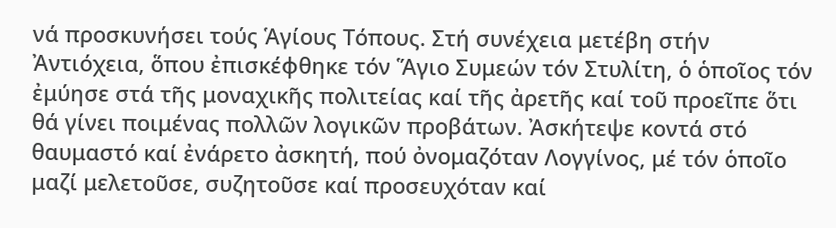νά προσκυνήσει τούς Ἁγίους Τόπους. Στή συνέχεια μετέβη στήν Ἀντιόχεια, ὅπου ἐπισκέφθηκε τόν Ἅγιο Συμεών τόν Στυλίτη, ὁ ὁποῖος τόν ἐμύησε στά τῆς μοναχικῆς πολιτείας καί τῆς ἀρετῆς καί τοῦ προεῖπε ὅτι θά γίνει ποιμένας πολλῶν λογικῶν προβάτων. Ἀσκήτεψε κοντά στό θαυμαστό καί ἐνάρετο ἀσκητή, πού ὀνομαζόταν Λογγίνος, μέ τόν ὁποῖο μαζί μελετοῦσε, συζητοῦσε καί προσευχόταν καί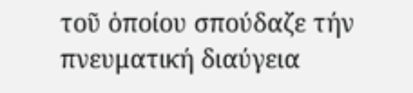τοῦ ὁποίου σπούδαζε τήν πνευματική διαύγεια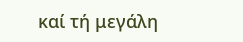καί τή μεγάλη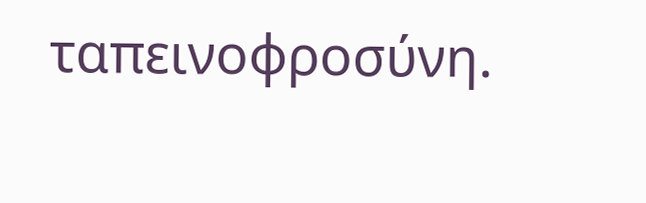ταπεινοφροσύνη.